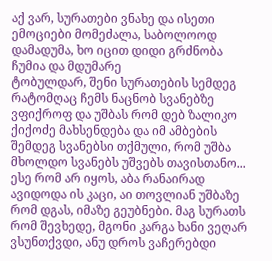აქ ვარ, სურათები ვნახე და ისეთი ემოციები მომეძალა, საბოლოოდ დამადუმა, ხო იცით დიდი გრძნობა ჩუმია და მდუმარე
ტობულდარ, შენი სურათების სემდეგ რატომღაც ჩემს ნაცნობ სვანებზე ვფიქროფ და უშბას რომ დებ ზალიკო ქიქოძე მახსენდება და იმ ამბების შემდეგ სვანებსი თქმული, რომ უშბა მხოლდო სვანებს უშვებს თავისთანო... ესე რომ არ იყოს, აბა რანაირად ავიდოდა ის კაცი, აი თოვლიან უშბაზე რომ დგას, იმაზე გეუბნები. მაგ სურათს რომ შევხედე, მგონი კარგა ხანი ვეღარ ვსუნთქვდი, ანუ დროს ვაჩერებდი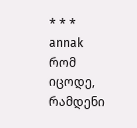* * *
annak
რომ იცოდე, რამდენი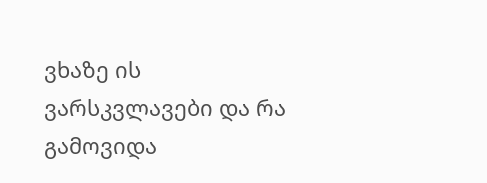ვხაზე ის ვარსკვლავები და რა გამოვიდა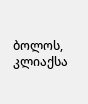ბოლოს, კლიაქსა